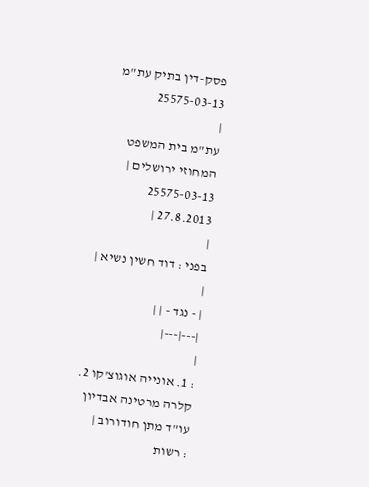פסק-דין בתיק עת"מ 25575-03-13
|
עת"מ בית המשפט המחוזי ירושלים |
25575-03-13
27.8.2013 |
|
בפני : דוד חשין נשיא |
|
| - נגד - | |
|---|---|
|
: 1. אונייה אוגוצ'קו 2. קלרה מרטינה אבדיון עו"ד מתן חודורוב |
: רשות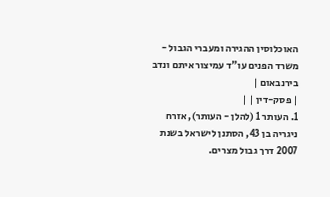האוכלוסין ההגירה ומעברי הגבול - משרד הפנים עו"ד עמיצור איתם ונדב בירנבאום |
| פסק-דין | |
1. העותר 1 (להלן - העותר), אזרח ניגריה בן 43, הסתנן לישראל בשנת 2007 דרך גבול מצרים.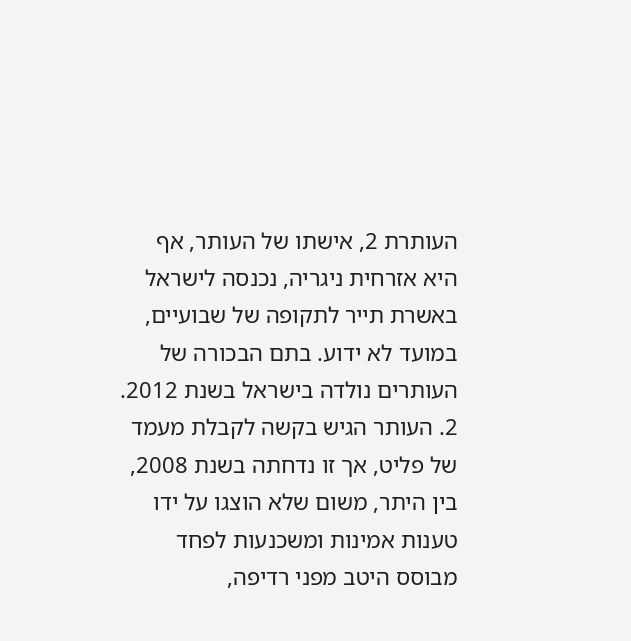העותרת 2, אישתו של העותר, אף היא אזרחית ניגריה, נכנסה לישראל באשרת תייר לתקופה של שבועיים, במועד לא ידוע. בתם הבכורה של העותרים נולדה בישראל בשנת 2012.
2. העותר הגיש בקשה לקבלת מעמד של פליט, אך זו נדחתה בשנת 2008, בין היתר, משום שלא הוצגו על ידו טענות אמינות ומשכנעות לפחד מבוסס היטב מפני רדיפה,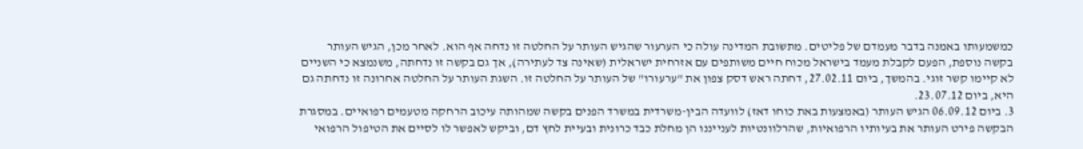כמשמעותו באמנה בדבר מעמדם של פליטים. מתשובת המדינה עולה כי הערעור שהגיש העותר על החלטה זו נדחה אף הוא. לאחר מכן, הגיש העותר בקשה נוספת, הפעם לקבלת מעמד בישראל מכוח חיים משותפים עם אזרחית ישראלית (שאינה צד לעתירה), אך גם בקשה זו נדחתה, משנמצא כי השניים לא קיימו קשר זוגי. בהמשך, ביום 27.02.11, דחתה ראש דסק צפון את "ערעורו" של העותר על החלטה זו. השגת העותר על החלטה אחרונה זו נדחתה גם היא, ביום 23.07.12.
3. ביום 06.09.12 הגיש העותר (באמצעות באת כוחו דאז) לוועדה הבין-משרדית במשרד הפנים בקשה שמהותה עיכוב הרחקה מטעמים רפואיים. במסגרת הבקשה פירט העותר את בעיותיו הרפואיות, שהרלוונטיות לענייננו הן מחלת כבד כרונית ובעיית לחץ דם, וביקש לאפשר לו לסיים את הטיפול הרפואי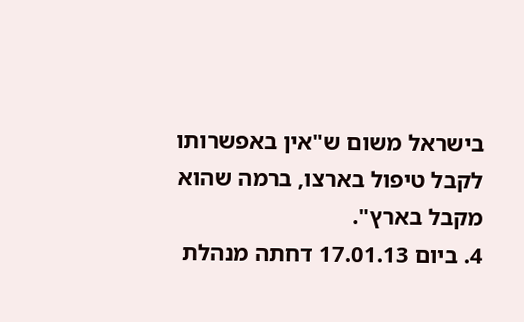בישראל משום ש"אין באפשרותו לקבל טיפול בארצו, ברמה שהוא מקבל בארץ".
4. ביום 17.01.13 דחתה מנהלת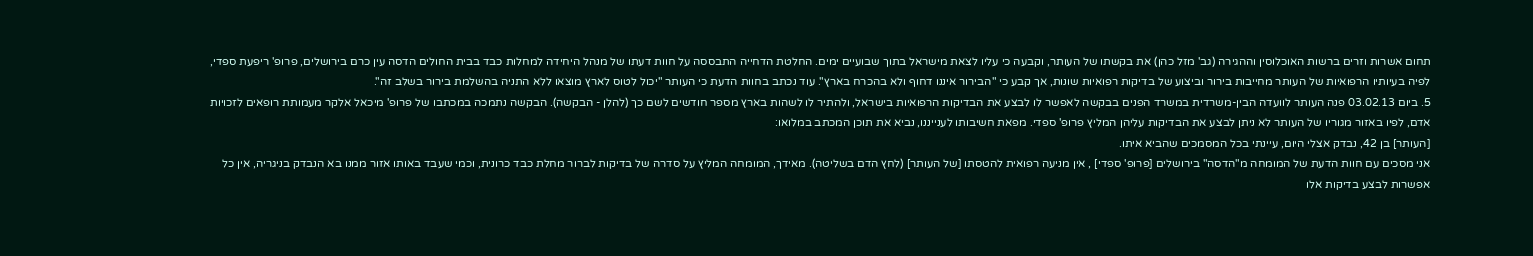תחום אשרות וזרים ברשות האוכלוסין וההגירה (גב' מזל כהן) את בקשתו של העותר, וקבעה כי עליו לצאת מישראל בתוך שבועיים ימים. החלטת הדחייה התבססה על חוות דעתו של מנהל היחידה למחלות כבד בבית החולים הדסה עין כרם בירושלים, פרופ' ריפעת ספדי, לפיה בעיותיו הרפואיות של העותר מחייבות בירור וביצוע של בדיקות רפואיות שונות, אך קבע כי "הבירור איננו דחוף ולא בהכרח בארץ". עוד נכתב בחוות הדעת כי העותר "יכול לטוס לארץ מוצאו ללא התניה בהשלמת בירור בשלב זה".
5. ביום 03.02.13 פנה העותר לוועדה הבין-משרדית במשרד הפנים בבקשה לאפשר לו לבצע את הבדיקות הרפואיות בישראל, ולהתיר לו לשהות בארץ מספר חודשים לשם כך (להלן - הבקשה). הבקשה נתמכה במכתבו של פרופ' מיכאל אלקר מעמותת רופאים לזכויות אדם, לפיו באזור מגוריו של העותר לא ניתן לבצע את הבדיקות עליהן המליץ פרופ' ספדי. מפאת חשיבותו לענייננו, נביא את תוכן המכתב במלואו:
[העותר] בן 42, נבדק אצלי היום, עיינתי בכל המסמכים שהביא איתו.
אני מסכים עם חוות הדעת של המומחה מ"הדסה" בירושלים [פרופ' ספדי] , אין מניעה רפואית להטסתו [של העותר] (לחץ הדם בשליטה). מאידך, המומחה המליץ על סדרה של בדיקות לברור מחלת כבד כרונית, וכמי שעבד באותו אזור ממנו בא הנבדק בניגריה, אין כל אפשרות לבצע בדיקות אלו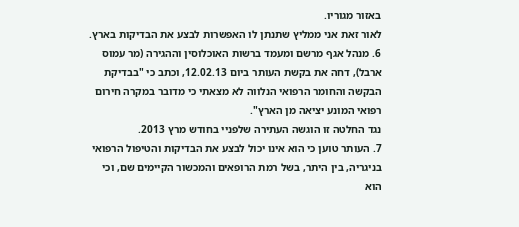באזור מגוריו.
לאור זאת אני ממליץ שתנתן לו האפשרות לבצע את הבדיקות בארץ.
6. מנהל אגף מרשם ומעמד ברשות האוכלוסין וההגירה (מר עמוס ארבל), דחה את בקשת העותר ביום 12.02.13, וכתב כי "בבדיקת הבקשה והחומר הרפואי הנלווה לא מצאתי כי מדובר במקרה חירום רפואי המונע יציאה מן הארץ".
נגד החלטה זו הוגשה העתירה שלפניי בחודש מרץ 2013.
7. העותר טוען כי הוא אינו יכול לבצע את הבדיקות והטיפול הרפואי בניגריה, בין היתר, בשל רמת הרופאים והמכשור הקיימים שם, וכי הוא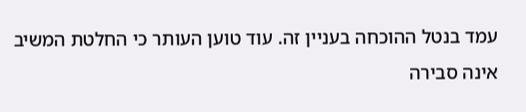עמד בנטל ההוכחה בעניין זה. עוד טוען העותר כי החלטת המשיב אינה סבירה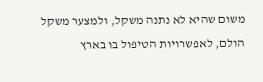משום שהיא לא נתנה משקל, ולמצער משקל הולם, לאפשרויות הטיפול בו בארץ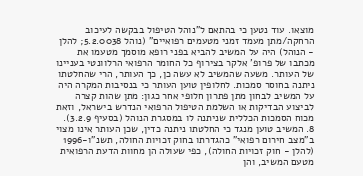מוצאו. עוד נטען כי בהתאם ל"נוהל הטיפול בבקשה לעיכוב הרחקה/מתן מעמד זמני מטעמים רפואיים" (נוהל 5.2.0038; להלן - הנוהל) היה על המשיב להביא בפני רופא מוסמך מטעמו את מכתבו של פרופ' אלקר בצירוף כל החומר הרפואי הרלוונטי בעניינו של העותר. משעה שהמשיב לא עשה כן, כך העותר, הרי שהחלטתו ניתנה בחוסר סמכות. לחלופין טוען העותר כי בנסיבות המקרה היה על המשיב לבחון מתן פתרון חלופי אחר כגון: מתן שהות קצרה לביצוע הבדיקות או השלמת הטיפול הרפואי הנדרש בישראל, וזאת מכוח הסמכות הכללית שניתנה לו במסגרת הנוהל (בסעיף 3.2.9).
8. המשיב טוען מנגד כי החלטתו ניתנה כדין, שכן העותר אינו מצוי ב"מצב חירום רפואי" כהגדרתו בחוק זכויות החולה, תשנ"ו-1996 (להלן - חוק זכויות החולה), כפי שעולה הן מחוות הדעת הרפואית מטעם המשיב, והן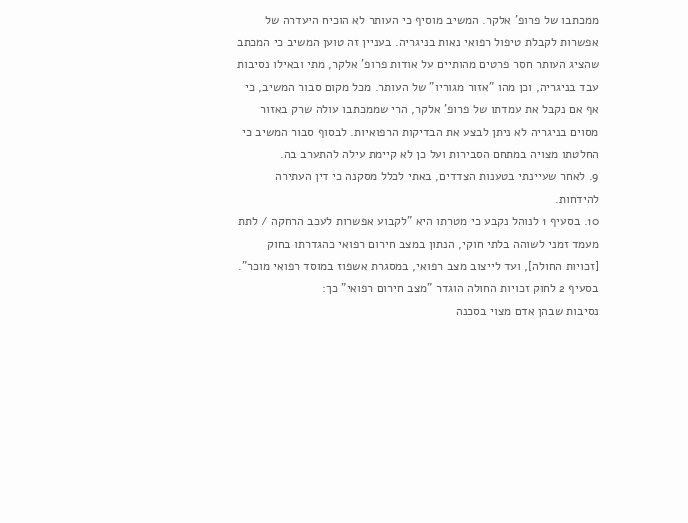ממכתבו של פרופ' אלקר. המשיב מוסיף כי העותר לא הוכיח היעדרה של אפשרות לקבלת טיפול רפואי נאות בניגריה. בעניין זה טוען המשיב כי המכתב שהציג העותר חסר פרטים מהותיים על אודות פרופ' אלקר, מתי ובאילו נסיבות עבד בניגריה, וכן מהו "אזור מגוריו" של העותר. מכל מקום סבור המשיב, כי אף אם נקבל את עמדתו של פרופ' אלקר, הרי שממכתבו עולה שרק באזור מסוים בניגריה לא ניתן לבצע את הבדיקות הרפואיות. לבסוף סבור המשיב כי החלטתו מצויה במתחם הסבירות ועל כן לא קיימת עילה להתערב בה.
9. לאחר שעיינתי בטענות הצדדים, באתי לכלל מסקנה כי דין העתירה להידחות.
10. בסעיף 1 לנוהל נקבע כי מטרתו היא "לקבוע אפשרות לעכב הרחקה / לתת מעמד זמני לשוהה בלתי חוקי, הנתון במצב חירום רפואי כהגדרתו בחוק [זכויות החולה], ועד לייצוב מצב רפואי, במסגרת אשפוז במוסד רפואי מוכר". בסעיף 2 לחוק זכויות החולה הוגדר "מצב חירום רפואי" כך:
נסיבות שבהן אדם מצוי בסכנה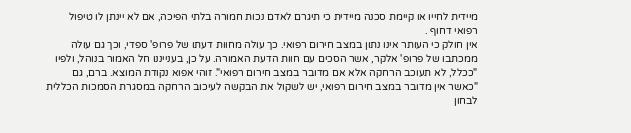מיידית לחייו או קיימת סכנה מיידית כי תיגרם לאדם נכות חמורה בלתי הפיכה, אם לא יינתן לו טיפול רפואי דחוף .
אין חולק כי העותר אינו נתון במצב חירום רפואי. כך עולה מחוות דעתו של פרופ' ספדי, וכך גם עולה ממכתבו של פרופ' אלקר, אשר הסכים עם חוות הדעת האמורה. על כן, בענייננו חל האמור בנוהל, ולפיו "ככלל, לא תעוכב הרחקה אלא אם מדובר במצב חירום רפואי". זוהי אפוא נקודת המוצא. ברם, גם "כאשר אין מדובר במצב חירום רפואי, יש לשקול את הבקשה לעיכוב הרחקה במסגרת הסמכות הכללית לבחון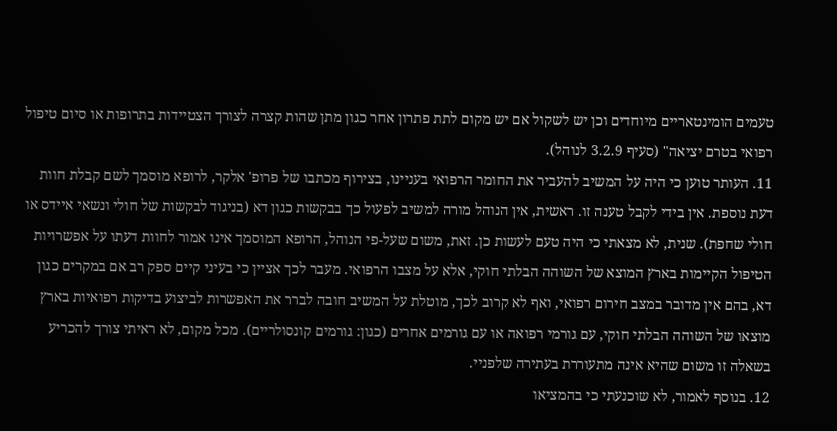טעמים הומינטאריים מיוחדים וכן יש לשקול אם יש מקום לתת פתרון אחר כגון מתן שהות קצרה לצורך הצטיידות בתרופות או סיום טיפול רפואי בטרם יציאה" (סעיף 3.2.9 לנוהל).
11. העותר טוען כי היה על המשיב להעביר את החומר הרפואי בעניינו, בצירוף מכתבו של פרופ' אלקר, לרופא מוסמך לשם קבלת חוות דעת נוספת. אין בידי לקבל טענה זו. ראשית, אין הנוהל מורה למשיב לפעול כך בבקשות כגון דא (בניגוד לבקשות של חולי ונשאי איידס או חולי שחפת). שנית, לא מצאתי כי היה טעם לעשות כן. זאת, משום שעל-פי הנוהל, הרופא המוסמך אינו אמור לחוות דעתו על אפשרויות הטיפול הקיימות בארץ המוצא של השוהה הבלתי חוקי, אלא על מצבו הרפואי. מעבר לכך אציין כי בעיני קיים ספק רב אם במקרים כגון דא, בהם אין מדובר במצב חירום רפואי, ואף לא קרוב לכך, מוטלת על המשיב חובה לברר את האפשרות לביצוע בדיקות רפואיות בארץ מוצאו של השוהה הבלתי חוקי, עם גורמי רפואה או עם גורמים אחרים (כגון: גורמים קונסולריים). מכל מקום, לא ראיתי צורך להכריע בשאלה זו משום שהיא אינה מתעוררת בעתירה שלפניי.
12. בנוסף לאמור, לא שוכנעתי כי בהמציאו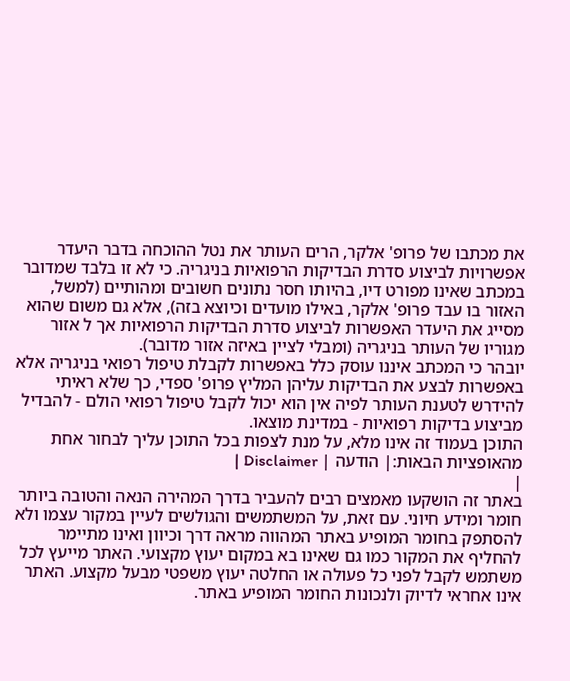את מכתבו של פרופ' אלקר, הרים העותר את נטל ההוכחה בדבר היעדר אפשרויות לביצוע סדרת הבדיקות הרפואיות בניגריה. כי לא זו בלבד שמדובר במכתב שאינו מפורט דיו, בהיותו חסר נתונים חשובים ומהותיים (למשל, האזור בו עבד פרופ' אלקר, באילו מועדים וכיוצא בזה), אלא גם משום שהוא מסייג את היעדר האפשרות לביצוע סדרת הבדיקות הרפואיות אך ל אזור מגוריו של העותר בניגריה (ומבלי לציין באיזה אזור מדובר).
יובהר כי המכתב איננו עוסק כלל באפשרות לקבלת טיפול רפואי בניגריה אלא באפשרות לבצע את הבדיקות עליהן המליץ פרופ' ספדי, כך שלא ראיתי להידרש לטענת העותר לפיה אין הוא יכול לקבל טיפול רפואי הולם - להבדיל מביצוע בדיקות רפואיות - במדינת מוצאו.
התוכן בעמוד זה אינו מלא, על מנת לצפות בכל התוכן עליך לבחור אחת מהאופציות הבאות:| הודעה | Disclaimer |
|
באתר זה הושקעו מאמצים רבים להעביר בדרך המהירה הנאה והטובה ביותר חומר ומידע חיוני. עם זאת, על המשתמשים והגולשים לעיין במקור עצמו ולא להסתפק בחומר המופיע באתר המהווה מראה דרך וכיוון ואינו מתיימר להחליף את המקור כמו גם שאינו בא במקום יעוץ מקצועי. האתר מייעץ לכל משתמש לקבל לפני כל פעולה או החלטה יעוץ משפטי מבעל מקצוע. האתר אינו אחראי לדיוק ולנכונות החומר המופיע באתר.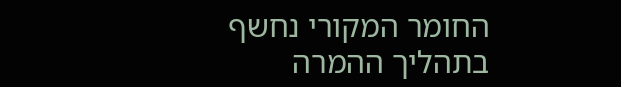החומר המקורי נחשף בתהליך ההמרה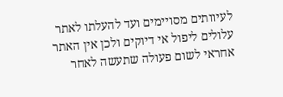לעיוותים מסויימים ועד להעלתו לאתר עלולים ליפול אי דיוקים ולכן אין האתר אחראי לשום פעולה שתעשה לאחר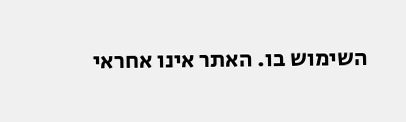השימוש בו. האתר אינו אחראי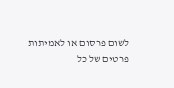לשום פרסום או לאמיתות פרטים של כל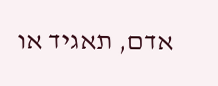אדם, תאגיד או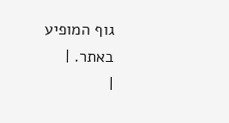גוף המופיע באתר. |
|